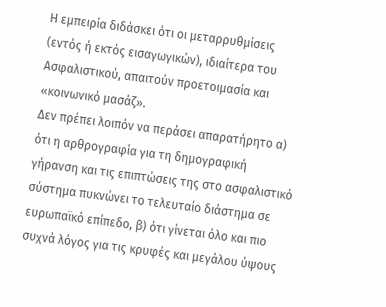Η εμπειρία διδάσκει ότι οι μεταρρυθμίσεις (εντός ή εκτός εισαγωγικών), ιδιαίτερα του Ασφαλιστικού, απαιτούν προετοιμασία και «κοινωνικό μασάζ».
Δεν πρέπει λοιπόν να περάσει απαρατήρητο α) ότι η αρθρογραφία για τη δημογραφική γήρανση και τις επιπτώσεις της στο ασφαλιστικό σύστημα πυκνώνει το τελευταίο διάστημα σε ευρωπαϊκό επίπεδο, β) ότι γίνεται όλο και πιο συχνά λόγος για τις κρυφές και μεγάλου ύψους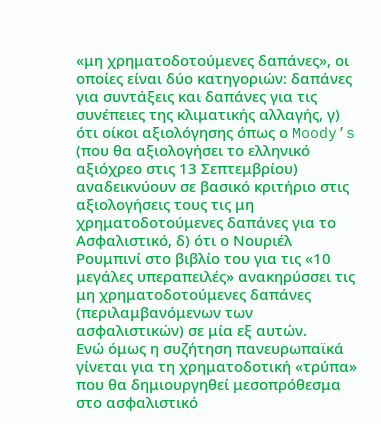«μη χρηματοδοτούμενες δαπάνες», οι οποίες είναι δύο κατηγοριών: δαπάνες για συντάξεις και δαπάνες για τις συνέπειες της κλιματικής αλλαγής, γ) ότι οίκοι αξιολόγησης όπως ο Moody’s (που θα αξιολογήσει το ελληνικό αξιόχρεο στις 13 Σεπτεμβρίου) αναδεικνύουν σε βασικό κριτήριο στις αξιολογήσεις τους τις μη χρηματοδοτούμενες δαπάνες για το Ασφαλιστικό, δ) ότι ο Νουριέλ Ρουμπινί στο βιβλίο του για τις «10 μεγάλες υπεραπειλές» ανακηρύσσει τις μη χρηματοδοτούμενες δαπάνες (περιλαμβανόμενων των ασφαλιστικών) σε μία εξ αυτών.
Ενώ όμως η συζήτηση πανευρωπαϊκά γίνεται για τη χρηματοδοτική «τρύπα» που θα δημιουργηθεί μεσοπρόθεσμα στο ασφαλιστικό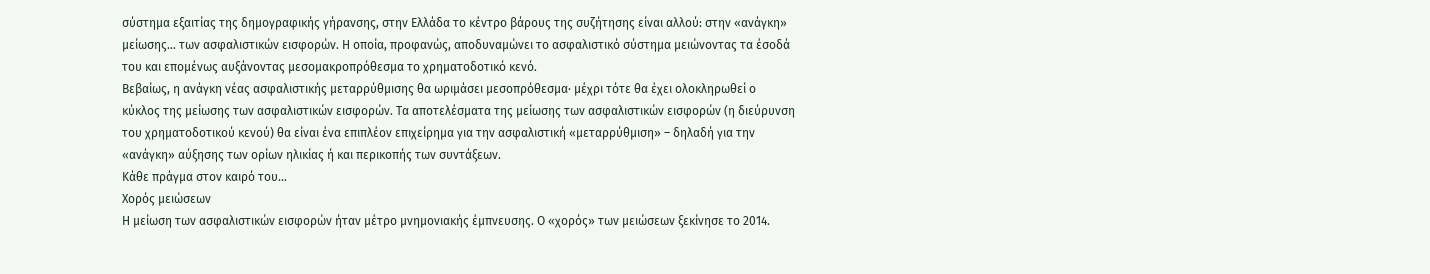σύστημα εξαιτίας της δημογραφικής γήρανσης, στην Ελλάδα το κέντρο βάρους της συζήτησης είναι αλλού: στην «ανάγκη» μείωσης… των ασφαλιστικών εισφορών. Η οποία, προφανώς, αποδυναμώνει το ασφαλιστικό σύστημα μειώνοντας τα έσοδά του και επομένως αυξάνοντας μεσομακροπρόθεσμα το χρηματοδοτικό κενό.
Βεβαίως, η ανάγκη νέας ασφαλιστικής μεταρρύθμισης θα ωριμάσει μεσοπρόθεσμα· μέχρι τότε θα έχει ολοκληρωθεί ο κύκλος της μείωσης των ασφαλιστικών εισφορών. Τα αποτελέσματα της μείωσης των ασφαλιστικών εισφορών (η διεύρυνση του χρηματοδοτικού κενού) θα είναι ένα επιπλέον επιχείρημα για την ασφαλιστική «μεταρρύθμιση» – δηλαδή για την «ανάγκη» αύξησης των ορίων ηλικίας ή και περικοπής των συντάξεων.
Κάθε πράγμα στον καιρό του…
Xορός μειώσεων
Η μείωση των ασφαλιστικών εισφορών ήταν μέτρο μνημονιακής έμπνευσης. Ο «χορός» των μειώσεων ξεκίνησε το 2014.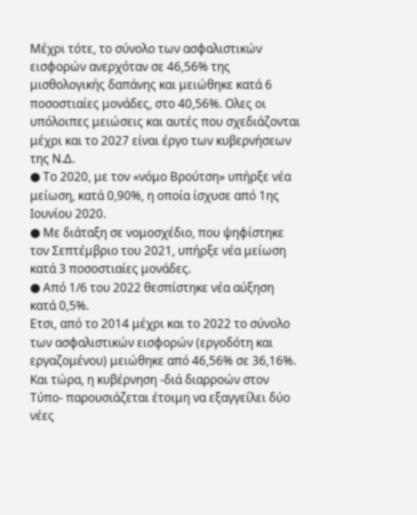Μέχρι τότε, το σύνολο των ασφαλιστικών εισφορών ανερχόταν σε 46,56% της μισθολογικής δαπάνης και μειώθηκε κατά 6 ποσοστιαίες μονάδες, στο 40,56%. Ολες οι υπόλοιπες μειώσεις και αυτές που σχεδιάζονται μέχρι και το 2027 είναι έργο των κυβερνήσεων της Ν.Δ.
● Το 2020, με τον «νόμο Βρούτση» υπήρξε νέα μείωση, κατά 0,90%, η οποία ίσχυσε από 1ης Ιουνίου 2020.
● Με διάταξη σε νομοσχέδιο, που ψηφίστηκε τον Σεπτέμβριο του 2021, υπήρξε νέα μείωση κατά 3 ποσοστιαίες μονάδες.
● Από 1/6 του 2022 θεσπίστηκε νέα αύξηση κατά 0,5%.
Ετσι, από το 2014 μέχρι και το 2022 το σύνολο των ασφαλιστικών εισφορών (εργοδότη και εργαζομένου) μειώθηκε από 46,56% σε 36,16%. Και τώρα, η κυβέρνηση -διά διαρροών στον Τύπο- παρουσιάζεται έτοιμη να εξαγγείλει δύο νέες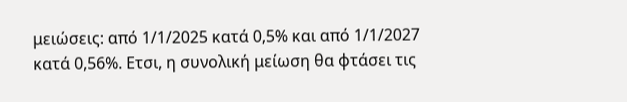μειώσεις: από 1/1/2025 κατά 0,5% και από 1/1/2027 κατά 0,56%. Ετσι, η συνολική μείωση θα φτάσει τις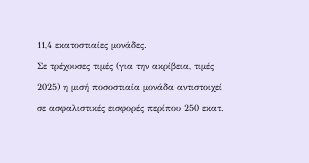11,4 εκατοστιαίες μονάδες.
Σε τρέχουσες τιμές (για την ακρίβεια, τιμές 2025) η μισή ποσοστιαία μονάδα αντιστοιχεί σε ασφαλιστικές εισφορές περίπου 250 εκατ.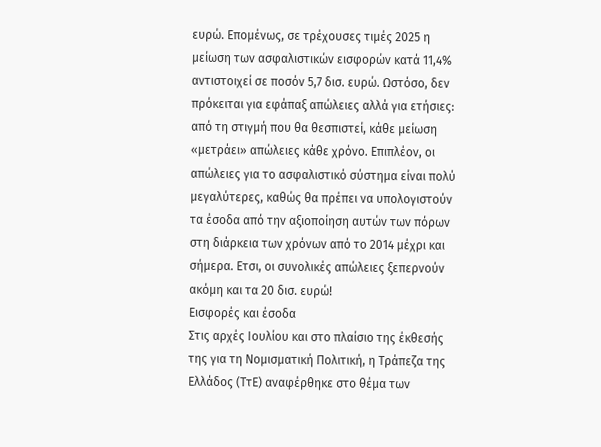ευρώ. Επομένως, σε τρέχουσες τιμές 2025 η μείωση των ασφαλιστικών εισφορών κατά 11,4% αντιστοιχεί σε ποσόν 5,7 δισ. ευρώ. Ωστόσο, δεν πρόκειται για εφάπαξ απώλειες αλλά για ετήσιες: από τη στιγμή που θα θεσπιστεί, κάθε μείωση «μετράει» απώλειες κάθε χρόνο. Επιπλέον, οι απώλειες για το ασφαλιστικό σύστημα είναι πολύ μεγαλύτερες, καθώς θα πρέπει να υπολογιστούν τα έσοδα από την αξιοποίηση αυτών των πόρων στη διάρκεια των χρόνων από το 2014 μέχρι και σήμερα. Ετσι, οι συνολικές απώλειες ξεπερνούν ακόμη και τα 20 δισ. ευρώ!
Εισφορές και έσοδα
Στις αρχές Ιουλίου και στο πλαίσιο της έκθεσής της για τη Νομισματική Πολιτική, η Τράπεζα της Ελλάδος (ΤτΕ) αναφέρθηκε στο θέμα των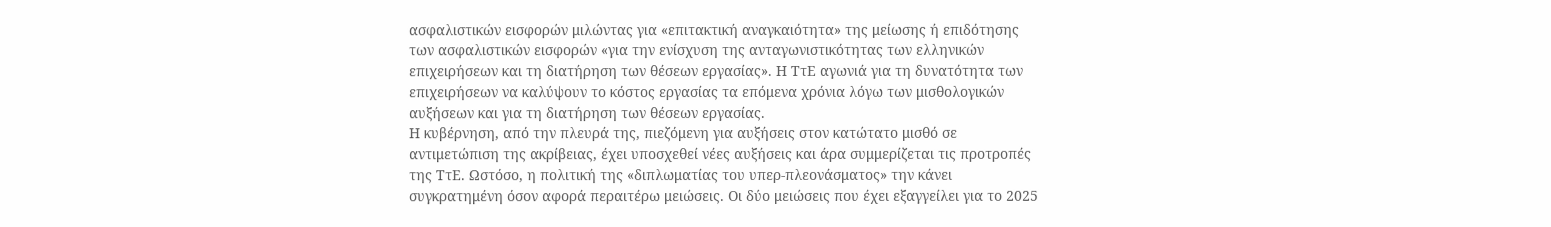ασφαλιστικών εισφορών μιλώντας για «επιτακτική αναγκαιότητα» της μείωσης ή επιδότησης των ασφαλιστικών εισφορών «για την ενίσχυση της ανταγωνιστικότητας των ελληνικών επιχειρήσεων και τη διατήρηση των θέσεων εργασίας». Η ΤτΕ αγωνιά για τη δυνατότητα των επιχειρήσεων να καλύψουν το κόστος εργασίας τα επόμενα χρόνια λόγω των μισθολογικών αυξήσεων και για τη διατήρηση των θέσεων εργασίας.
Η κυβέρνηση, από την πλευρά της, πιεζόμενη για αυξήσεις στον κατώτατο μισθό σε αντιμετώπιση της ακρίβειας, έχει υποσχεθεί νέες αυξήσεις και άρα συμμερίζεται τις προτροπές της ΤτΕ. Ωστόσο, η πολιτική της «διπλωματίας του υπερ-πλεονάσματος» την κάνει συγκρατημένη όσον αφορά περαιτέρω μειώσεις. Οι δύο μειώσεις που έχει εξαγγείλει για το 2025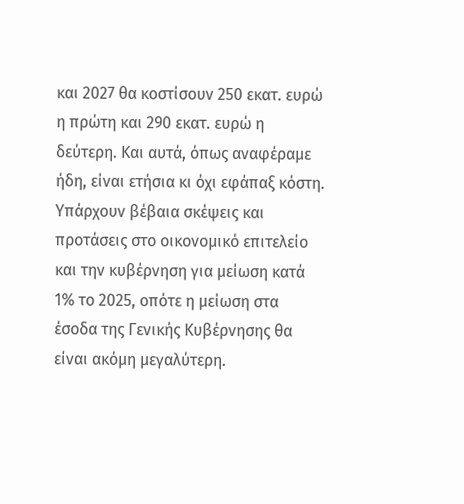και 2027 θα κοστίσουν 250 εκατ. ευρώ η πρώτη και 290 εκατ. ευρώ η δεύτερη. Και αυτά, όπως αναφέραμε ήδη, είναι ετήσια κι όχι εφάπαξ κόστη.
Υπάρχουν βέβαια σκέψεις και προτάσεις στο οικονομικό επιτελείο και την κυβέρνηση για μείωση κατά 1% το 2025, οπότε η μείωση στα έσοδα της Γενικής Κυβέρνησης θα είναι ακόμη μεγαλύτερη.